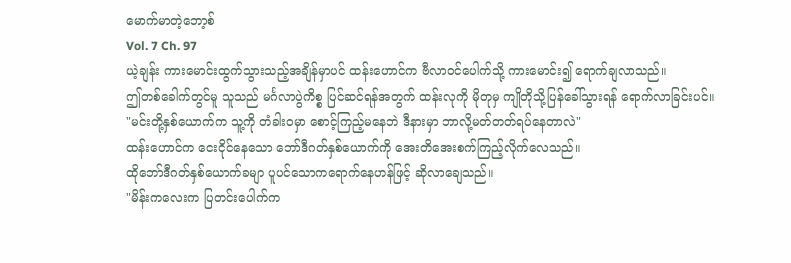မောက်မာတဲ့ဘော့စ်
Vol. 7 Ch. 97
ယဲ့ချန်း ကားမောင်းထွက်သွားသည့်အချိန်မှာပင် ထန်းဟောင်က ဗီလာဝင်ပေါက်သို့ ကားမောင်း၍ ရောက်ချလာသည်။
ဤတစ်ခေါက်တွင်မူ သူသည် မင်္ဂလာပွဲကိစ္စ ပြင်ဆင်ရန်အတွက် ထန်းလုကို မိုတုမှ ကျိုတိုသို့ပြန်ခေါ်သွားရန် ရောက်လာခြင်းပင်။
"မင်းတို့နှစ်ယောက်က သူ့ကို တံခါးဝမှာ စောင့်ကြည့်မနေဘဲ ဒီနားမှာ ဘာလို့မတ်တတ်ရပ်နေတာလဲ"
ထန်းဟောင်က ငေးငိုင်နေသော ဘော်ဒီဂတ်နှစ်ယောက်ကို အေးတိအေးစက်ကြည့်လိုက်လေသည်။
ထိုဘော်ဒီဂတ်နှစ်ယောက်ခမျာ ပူပင်သောကရောက်နေဟန်ဖြင့် ဆိုလာချေသည်။
"မိန်းကလေးက ပြတင်းပေါက်က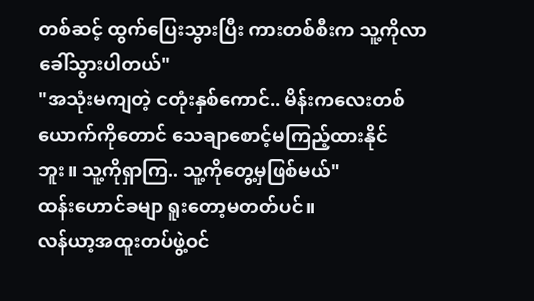တစ်ဆင့် ထွက်ပြေးသွားပြီး ကားတစ်စီးက သူ့ကိုလာခေါ်သွားပါတယ်"
"အသုံးမကျတဲ့ ငတုံးနှစ်ကောင်.. မိန်းကလေးတစ်ယောက်ကိုတောင် သေချာစောင့်မကြည့်ထားနိုင်ဘူး။ သူ့ကိုရှာကြ.. သူ့ကိုတွေ့မှဖြစ်မယ်"
ထန်းဟောင်ခမျာ ရူးတော့မတတ်ပင်။
လန်ယာ့အထူးတပ်ဖွဲ့ဝင်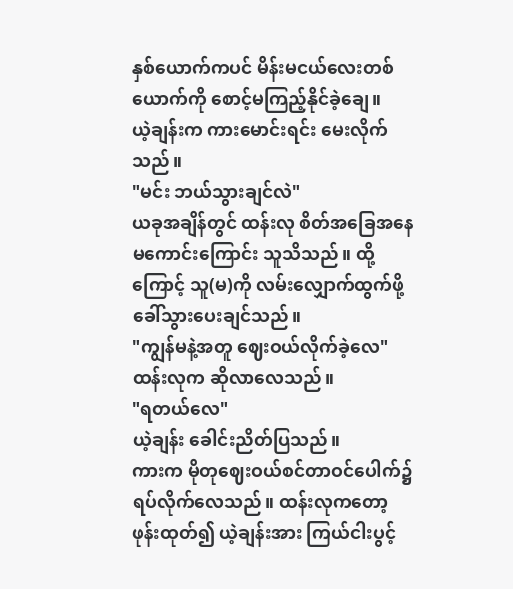နှစ်ယောက်ကပင် မိန်းမငယ်လေးတစ်ယောက်ကို စောင့်မကြည့်နိုင်ခဲ့ချေ။
ယဲ့ချန်းက ကားမောင်းရင်း မေးလိုက်သည်။
"မင်း ဘယ်သွားချင်လဲ"
ယခုအချိန်တွင် ထန်းလု စိတ်အခြေအနေမကောင်းကြောင်း သူသိသည်။ ထို့ကြောင့် သူ(မ)ကို လမ်းလျှောက်ထွက်ဖို့ ခေါ်သွားပေးချင်သည်။
"ကျွန်မနဲ့အတူ ဈေးဝယ်လိုက်ခဲ့လေ"
ထန်းလုက ဆိုလာလေသည်။
"ရတယ်လေ"
ယဲ့ချန်း ခေါင်းညိတ်ပြသည်။
ကားက မိုတုဈေးဝယ်စင်တာဝင်ပေါက်၌ ရပ်လိုက်လေသည်။ ထန်းလုကတော့ ဖုန်းထုတ်၍ ယဲ့ချန်းအား ကြယ်ငါးပွင့်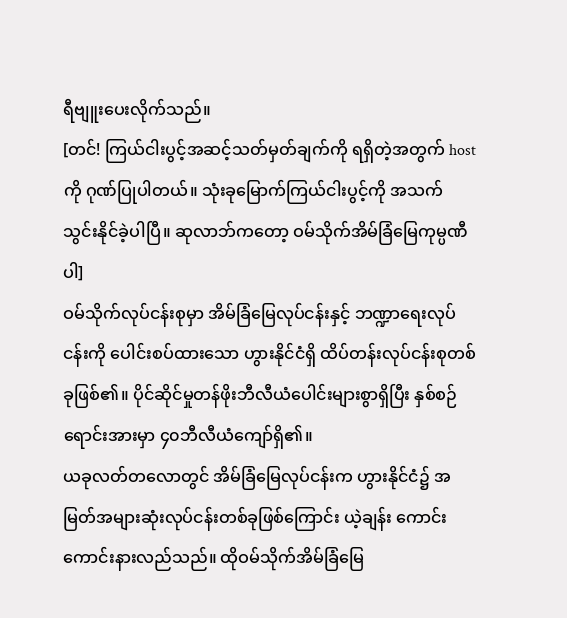ရီဗျူးပေးလိုက်သည်။
[တင်! ကြယ်ငါးပွင့်အဆင့်သတ်မှတ်ချက်ကို ရရှိတဲ့အတွက် hostကို ဂုဏ်ပြုပါတယ်။ သုံးခုမြောက်ကြယ်ငါးပွင့်ကို အသက်သွင်းနိုင်ခဲ့ပါပြီ။ ဆုလာဘ်ကတော့ ဝမ်သိုက်အိမ်ခြံမြေကုမ္ပဏီပါ]
ဝမ်သိုက်လုပ်ငန်းစုမှာ အိမ်ခြံမြေလုပ်ငန်းနှင့် ဘဏ္ဍာရေးလုပ်ငန်းကို ပေါင်းစပ်ထားသော ဟွားနိုင်ငံရှိ ထိပ်တန်းလုပ်ငန်းစုတစ်ခုဖြစ်၏။ ပိုင်ဆိုင်မှုတန်ဖိုးဘီလီယံပေါင်းများစွာရှိပြီး နှစ်စဉ်ရောင်းအားမှာ ၄၀ဘီလီယံကျော်ရှိ၏။
ယခုလတ်တလောတွင် အိမ်ခြံမြေလုပ်ငန်းက ဟွားနိုင်ငံ၌ အမြတ်အများဆုံးလုပ်ငန်းတစ်ခုဖြစ်ကြောင်း ယဲ့ချန်း ကောင်းကောင်းနားလည်သည်။ ထိုဝမ်သိုက်အိမ်ခြံမြေ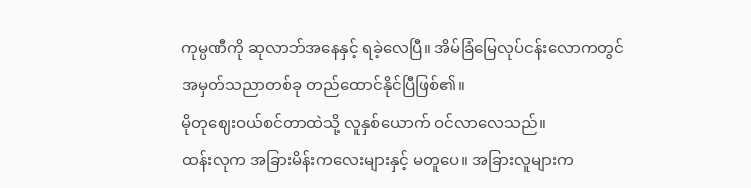ကုမ္ပဏီကို ဆုလာဘ်အနေနှင့် ရခဲ့လေပြီ။ အိမ်ခြံမြေလုပ်ငန်းလောကတွင် အမှတ်သညာတစ်ခု တည်ထောင်နိုင်ပြီဖြစ်၏။
မိုတုဈေးဝယ်စင်တာထဲသို့ လူနှစ်ယောက် ဝင်လာလေသည်။
ထန်းလုက အခြားမိန်းကလေးများနှင့် မတူပေ။ အခြားလူများက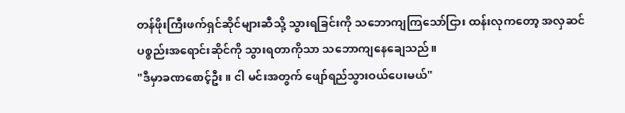တန်ဖိုးကြီးဖက်ရှင်ဆိုင်များဆီသို့ သွားရခြင်းကို သဘောကျကြသော်ငြား ထန်းလုကတော့ အလှဆင်ပစ္စည်းအရောင်းဆိုင်ကို သွားရတာကိုသာ သဘောကျနေချေသည်။
"ဒီမှာခဏစောင့်ဦး။ ငါ မင်းအတွက် ဖျော်ရည်သွားဝယ်ပေးမယ်"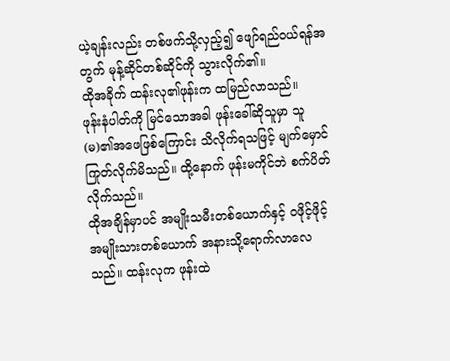ယဲ့ချန်းလည်း တစ်ဖက်သို့လှည့်၍ ဖျော်ရည်ဝယ်ရန်အတွက် မုန့်ဆိုင်တစ်ဆိုင်ကို သွားလိုက်၏။
ထိုအခိုက် ထန်းလု၏ဖုန်းက ထမြည်လာသည်။
ဖုန်းနံပါတ်ကို မြင်သောအခါ ဖုန်းခေါ်ဆိုသူမှာ သူ(မ)၏အဖေဖြစ်ကြောင်း သိလိုက်ရသဖြင့် မျက်မှောင်ကြုတ်လိုက်မိသည်။ ထို့နောက် ဖုန်းမကိုင်ဘဲ စက်ပိတ်လိုက်သည်။
ထိုအချိန်မှာပင် အမျိုးသမီးတစ်ယောက်နှင့် ဝဖိုင့်ဖိုင့်အမျိုးသားတစ်ယောက် အနားသို့ရောက်လာလေသည်။ ထန်းလုက ဖုန်းထဲ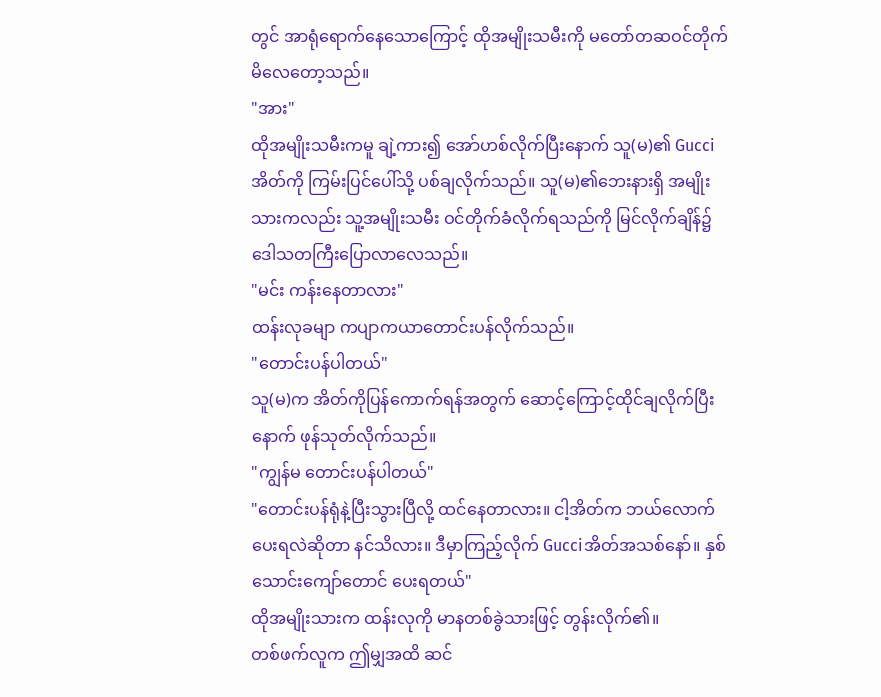တွင် အာရုံရောက်နေသောကြောင့် ထိုအမျိုးသမီးကို မတော်တဆဝင်တိုက်မိလေတော့သည်။
"အား"
ထိုအမျိုးသမီးကမူ ချဲ့ကား၍ အော်ဟစ်လိုက်ပြီးနောက် သူ(မ)၏ Gucciအိတ်ကို ကြမ်းပြင်ပေါ်သို့ ပစ်ချလိုက်သည်။ သူ(မ)၏ဘေးနားရှိ အမျိုးသားကလည်း သူ့အမျိုးသမီး ဝင်တိုက်ခံလိုက်ရသည်ကို မြင်လိုက်ချိန်၌ ဒေါသတကြီးပြောလာလေသည်။
"မင်း ကန်းနေတာလား"
ထန်းလုခမျာ ကပျာကယာတောင်းပန်လိုက်သည်။
"တောင်းပန်ပါတယ်"
သူ(မ)က အိတ်ကိုပြန်ကောက်ရန်အတွက် ဆောင့်ကြောင့်ထိုင်ချလိုက်ပြီးနောက် ဖုန်သုတ်လိုက်သည်။
"ကျွန်မ တောင်းပန်ပါတယ်"
"တောင်းပန်ရုံနဲ့ပြီးသွားပြီလို့ ထင်နေတာလား။ ငါ့အိတ်က ဘယ်လောက်ပေးရလဲဆိုတာ နင်သိလား။ ဒီမှာကြည့်လိုက် Gucciအိတ်အသစ်နော်။ နှစ်သောင်းကျော်တောင် ပေးရတယ်"
ထိုအမျိုးသားက ထန်းလုကို မာနတစ်ခွဲသားဖြင့် တွန်းလိုက်၏။
တစ်ဖက်လူက ဤမျှအထိ ဆင်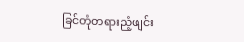ခြင်တုံတရားညံ့ဖျင်း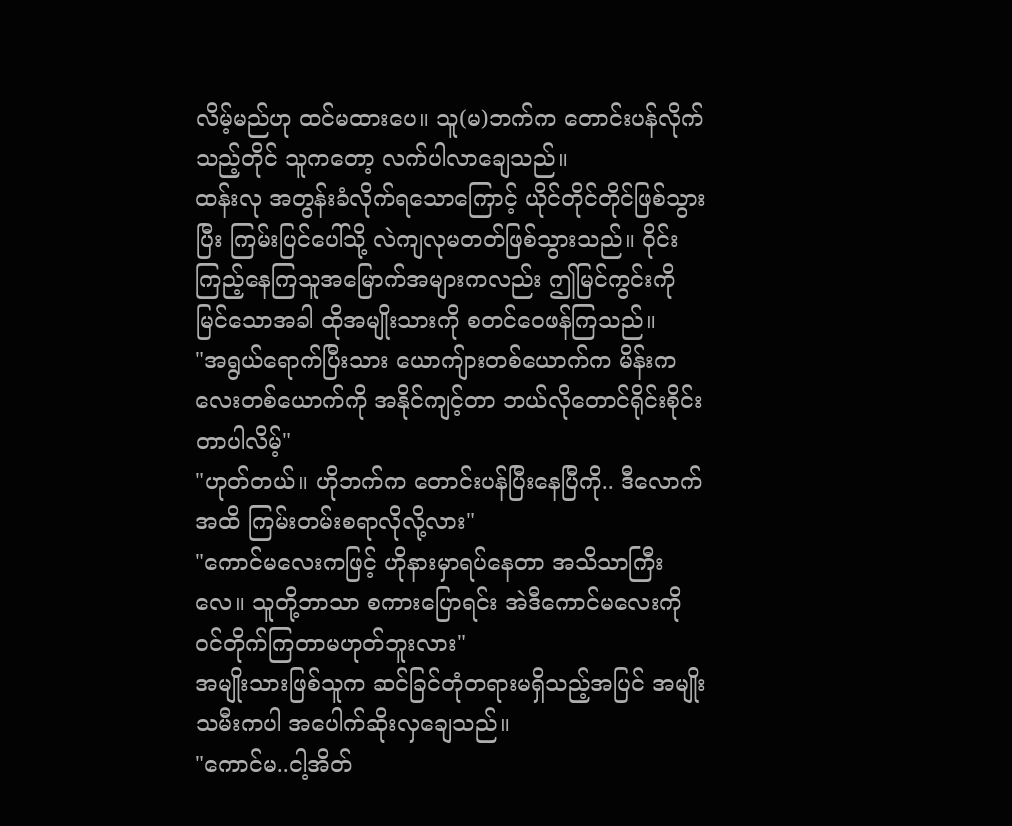လိမ့်မည်ဟု ထင်မထားပေ။ သူ(မ)ဘက်က တောင်းပန်လိုက်သည့်တိုင် သူကတော့ လက်ပါလာချေသည်။
ထန်းလု အတွန်းခံလိုက်ရသောကြောင့် ယိုင်တိုင်တိုင်ဖြစ်သွားပြီး ကြမ်းပြင်ပေါ်သို့ လဲကျလုမတတ်ဖြစ်သွားသည်။ ဝိုင်းကြည့်နေကြသူအမြောက်အများကလည်း ဤမြင်ကွင်းကို မြင်သောအခါ ထိုအမျိုးသားကို စတင်ဝေဖန်ကြသည်။
"အရွယ်ရောက်ပြီးသား ယောကျ်ားတစ်ယောက်က မိန်းကလေးတစ်ယောက်ကို အနိုင်ကျင့်တာ ဘယ်လိုတောင်ရိုင်းစိုင်းတာပါလိမ့်"
"ဟုတ်တယ်။ ဟိုဘက်က တောင်းပန်ပြီးနေပြီကို.. ဒီလောက်အထိ ကြမ်းတမ်းစရာလိုလို့လား"
"ကောင်မလေးကဖြင့် ဟိုနားမှာရပ်နေတာ အသိသာကြီးလေ။ သူတို့ဘာသာ စကားပြောရင်း အဲဒီကောင်မလေးကို ဝင်တိုက်ကြတာမဟုတ်ဘူးလား"
အမျိုးသားဖြစ်သူက ဆင်ခြင်တုံတရားမရှိသည့်အပြင် အမျိုးသမီးကပါ အပေါက်ဆိုးလှချေသည်။
"ကောင်မ..ငါ့အိတ်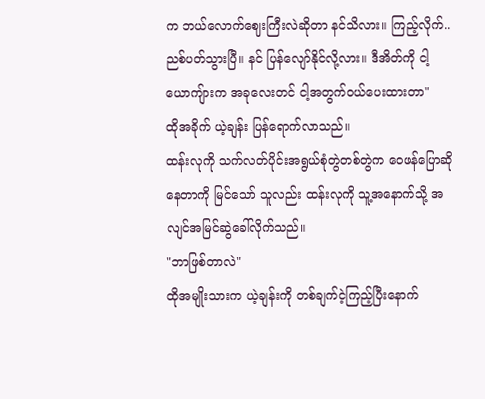က ဘယ်လောက်ဈေးကြီးလဲဆိုတာ နင်သိလား။ ကြည့်လိုက်.. ညစ်ပတ်သွားပြီ။ နင် ပြန်လျော်နိုင်လို့လား။ ဒီအိတ်ကို ငါ့ယောကျ်ားက အခုလေးတင် ငါ့အတွက်ဝယ်ပေးထားတာ"
ထိုအခိုက် ယဲ့ချန်း ပြန်ရောက်လာသည်။
ထန်းလုကို သက်လတ်ပိုင်းအရွယ်စုံတွဲတစ်တွဲက ဝေဖန်ပြောဆိုနေတာကို မြင်သော် သူလည်း ထန်းလုကို သူ့အနောက်သို့ အလျင်အမြင်ဆွဲခေါ်လိုက်သည်။
"ဘာဖြစ်တာလဲ"
ထိုအမျိုးသားက ယဲ့ချန်းကို တစ်ချက်ငဲ့ကြည့်ပြီးနောက်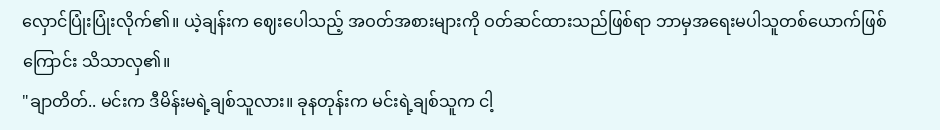လှောင်ပြုံးပြုံးလိုက်၏။ ယဲ့ချန်းက ဈေးပေါသည့် အဝတ်အစားများကို ဝတ်ဆင်ထားသည်ဖြစ်ရာ ဘာမှအရေးမပါသူတစ်ယောက်ဖြစ်ကြောင်း သိသာလှ၏။
"ချာတိတ်.. မင်းက ဒီမိန်းမရဲ့ချစ်သူလား။ ခုနတုန်းက မင်းရဲ့ချစ်သူက ငါ့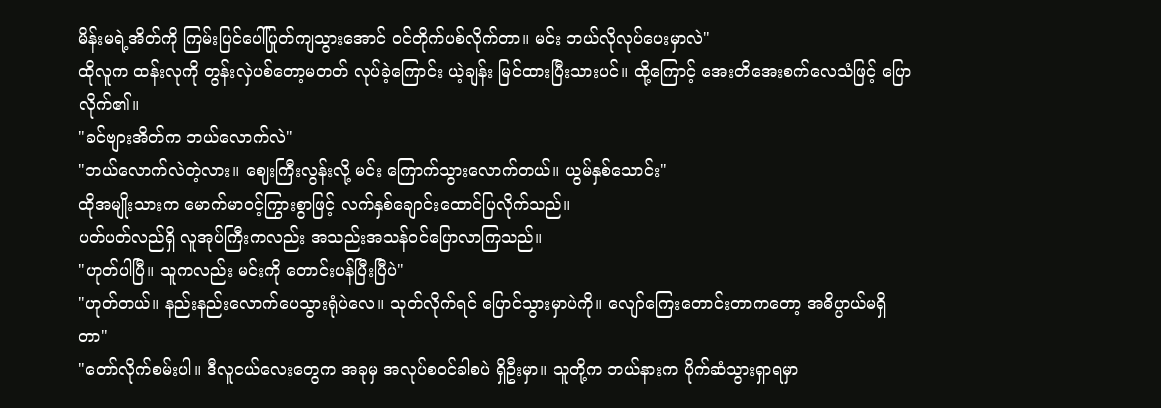မိန်းမရဲ့အိတ်ကို ကြမ်းပြင်ပေါ်ပြုတ်ကျသွားအောင် ဝင်တိုက်ပစ်လိုက်တာ။ မင်း ဘယ်လိုလုပ်ပေးမှာလဲ"
ထိုလူက ထန်းလုကို တွန်းလှဲပစ်တော့မတတ် လုပ်ခဲ့ကြောင်း ယဲ့ချန်း မြင်ထားပြီးသားပင်။ ထို့ကြောင့် အေးတိအေးစက်လေသံဖြင့် ပြောလိုက်၏။
"ခင်ဗျားအိတ်က ဘယ်လောက်လဲ"
"ဘယ်လောက်လဲတဲ့လား။ ဈေးကြီးလွန်းလို့ မင်း ကြောက်သွားလောက်တယ်။ ယွမ်နှစ်သောင်း"
ထိုအမျိုးသားက မောက်မာဝင့်ကြွားစွာဖြင့် လက်နှစ်ချောင်းထောင်ပြလိုက်သည်။
ပတ်ပတ်လည်ရှိ လူအုပ်ကြီးကလည်း အသည်းအသန်ဝင်ပြောလာကြသည်။
"ဟုတ်ပါပြီ။ သူကလည်း မင်းကို တောင်းပန်ပြီးပြီပဲ"
"ဟုတ်တယ်။ နည်းနည်းလောက်ပေသွားရုံပဲလေ။ သုတ်လိုက်ရင် ပြောင်သွားမှာပဲကို။ လျော်ကြေးတောင်းတာကတော့ အဓိပ္ပာယ်မရှိတာ"
"တော်လိုက်စမ်းပါ။ ဒီလူငယ်လေးတွေက အခုမှ အလုပ်စဝင်ခါစပဲ ရှိဦးမှာ။ သူတို့က ဘယ်နားက ပိုက်ဆံသွားရှာရမှာ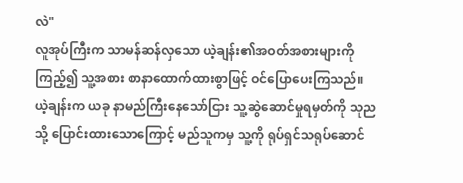လဲ"
လူအုပ်ကြီးက သာမန်ဆန်လှသော ယဲ့ချန်း၏အဝတ်အစားများကိုကြည့်၍ သူ့အစား စာနာထောက်ထားစွာဖြင့် ဝင်ပြောပေးကြသည်။
ယဲ့ချန်းက ယခု နာမည်ကြီးနေသော်ငြား သူ့ဆွဲဆောင်မှုရမှတ်ကို သုညသို့ ပြောင်းထားသောကြောင့် မည်သူကမှ သူ့ကို ရုပ်ရှင်သရုပ်ဆောင်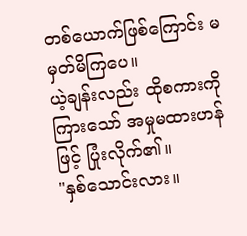တစ်ယောက်ဖြစ်ကြောင်း မမှတ်မိကြပေ။
ယဲ့ချန်းလည်း ထိုစကားကိုကြားသော် အမှုမထားဟန်ဖြင့် ပြုံးလိုက်၏။
"နှစ်သောင်းလား။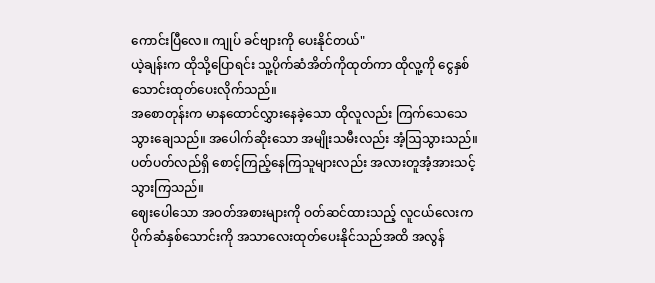ကောင်းပြီလေ။ ကျုပ် ခင်ဗျားကို ပေးနိုင်တယ်"
ယဲ့ချန်းက ထိုသို့ပြောရင်း သူ့ပိုက်ဆံအိတ်ကိုထုတ်ကာ ထိုလူ့ကို ငွေနှစ်သောင်းထုတ်ပေးလိုက်သည်။
အစောတုန်းက မာနထောင်လွှားနေခဲ့သော ထိုလူလည်း ကြက်သေသေသွားချေသည်။ အပေါက်ဆိုးသော အမျိုးသမီးလည်း အံ့ဩသွားသည်။
ပတ်ပတ်လည်ရှိ စောင့်ကြည့်နေကြသူများလည်း အလားတူအံ့အားသင့်သွားကြသည်။
ဈေးပေါသော အဝတ်အစားများကို ဝတ်ဆင်ထားသည့် လူငယ်လေးက ပိုက်ဆံနှစ်သောင်းကို အသာလေးထုတ်ပေးနိုင်သည်အထိ အလွန်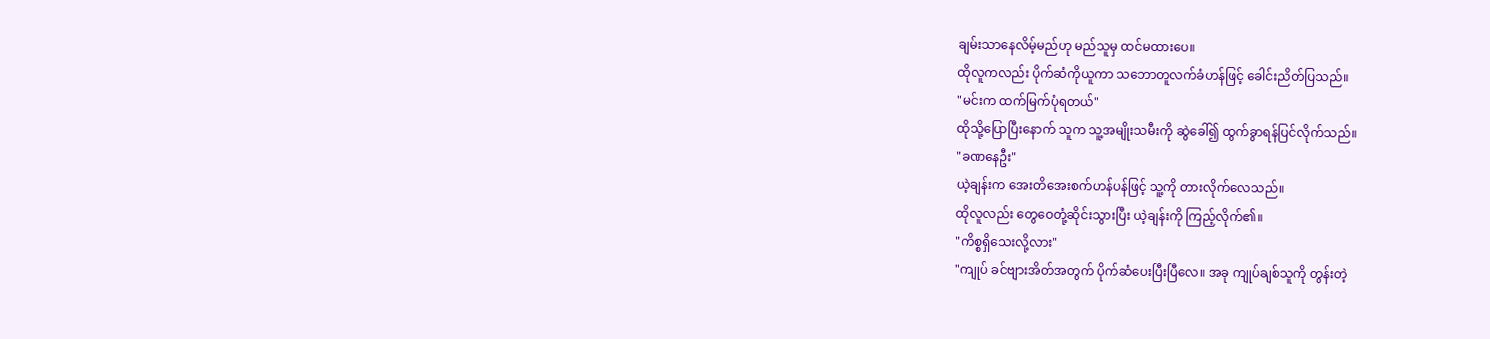ချမ်းသာနေလိမ့်မည်ဟု မည်သူမှ ထင်မထားပေ။
ထိုလူကလည်း ပိုက်ဆံကိုယူကာ သဘောတူလက်ခံဟန်ဖြင့် ခေါင်းညိတ်ပြသည်။
"မင်းက ထက်မြက်ပုံရတယ်"
ထိုသို့ပြောပြီးနောက် သူက သူ့အမျိုးသမီးကို ဆွဲခေါ်၍ ထွက်ခွာရန်ပြင်လိုက်သည်။
"ခဏနေဦး"
ယဲ့ချန်းက အေးတိအေးစက်ဟန်ပန်ဖြင့် သူ့ကို တားလိုက်လေသည်။
ထိုလူလည်း တွေဝေတုံ့ဆိုင်းသွားပြီး ယဲ့ချန်းကို ကြည့်လိုက်၏။
"ကိစ္စရှိသေးလို့လား"
"ကျုပ် ခင်ဗျားအိတ်အတွက် ပိုက်ဆံပေးပြီးပြီလေ။ အခု ကျုပ်ချစ်သူကို တွန်းတဲ့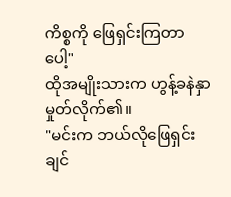ကိစ္စကို ဖြေရှင်းကြတာပေါ့"
ထိုအမျိုးသားက ဟွန့်ခနဲနှာမှုတ်လိုက်၏။
"မင်းက ဘယ်လိုဖြေရှင်းချင်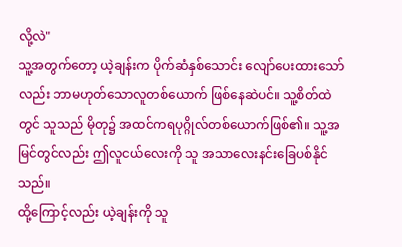လို့လဲ"
သူ့အတွက်တော့ ယဲ့ချန်းက ပိုက်ဆံနှစ်သောင်း လျော်ပေးထားသော်လည်း ဘာမဟုတ်သောလူတစ်ယောက် ဖြစ်နေဆဲပင်။ သူ့စိတ်ထဲတွင် သူသည် မိုတု၌ အထင်ကရပုဂ္ဂိုလ်တစ်ယောက်ဖြစ်၏။ သူ့အမြင်တွင်လည်း ဤလူငယ်လေးကို သူ အသာလေးနင်းခြေပစ်နိုင်သည်။
ထို့ကြောင့်လည်း ယဲ့ချန်းကို သူ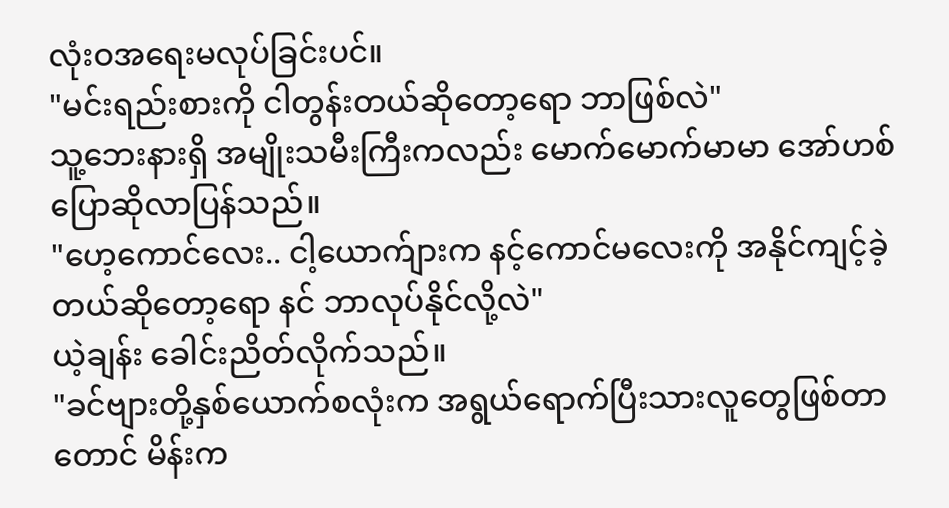လုံးဝအရေးမလုပ်ခြင်းပင်။
"မင်းရည်းစားကို ငါတွန်းတယ်ဆိုတော့ရော ဘာဖြစ်လဲ"
သူ့ဘေးနားရှိ အမျိုးသမီးကြီးကလည်း မောက်မောက်မာမာ အော်ဟစ်ပြောဆိုလာပြန်သည်။
"ဟေ့ကောင်လေး.. ငါ့ယောက်ျားက နင့်ကောင်မလေးကို အနိုင်ကျင့်ခဲ့တယ်ဆိုတော့ရော နင် ဘာလုပ်နိုင်လို့လဲ"
ယဲ့ချန်း ခေါင်းညိတ်လိုက်သည်။
"ခင်ဗျားတို့နှစ်ယောက်စလုံးက အရွယ်ရောက်ပြီးသားလူတွေဖြစ်တာတောင် မိန်းက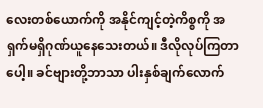လေးတစ်ယောက်ကို အနိုင်ကျင့်တဲ့ကိစ္စကို အရှက်မရှိဂုဏ်ယူနေသေးတယ်။ ဒီလိုလုပ်ကြတာပေါ့။ ခင်ဗျားတို့ဘာသာ ပါးနှစ်ချက်လောက်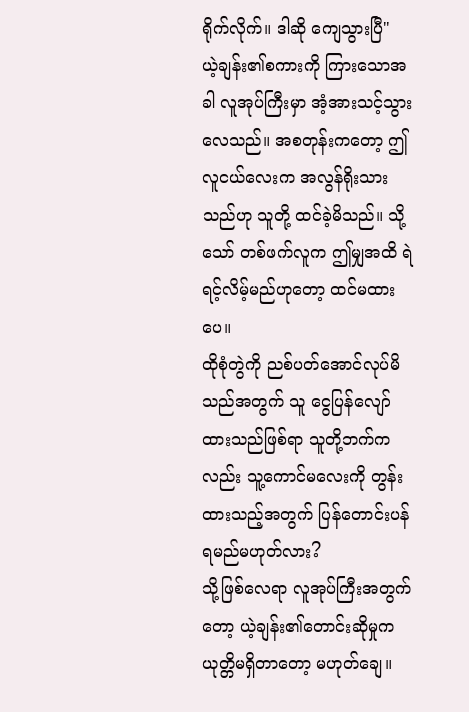ရိုက်လိုက်။ ဒါဆို ကျေသွားပြီ"
ယဲ့ချန်း၏စကားကို ကြားသောအခါ လူအုပ်ကြီးမှာ အံ့အားသင့်သွားလေသည်။ အစတုန်းကတော့ ဤလူငယ်လေးက အလွန်ရိုးသားသည်ဟု သူတို့ ထင်ခဲ့မိသည်။ သို့သော် တစ်ဖက်လူက ဤမျှအထိ ရဲရင့်လိမ့်မည်ဟုတော့ ထင်မထားပေ။
ထိုစုံတွဲကို ညစ်ပတ်အောင်လုပ်မိသည်အတွက် သူ ငွေပြန်လျော်ထားသည်ဖြစ်ရာ သူတို့ဘက်ကလည်း သူ့ကောင်မလေးကို တွန်းထားသည့်အတွက် ပြန်တောင်းပန်ရမည်မဟုတ်လား?
သို့ဖြစ်လေရာ လူအုပ်ကြီးအတွက်တော့ ယဲ့ချန်း၏တောင်းဆိုမှုက ယုတ္တိမရှိတာတော့ မဟုတ်ချေ။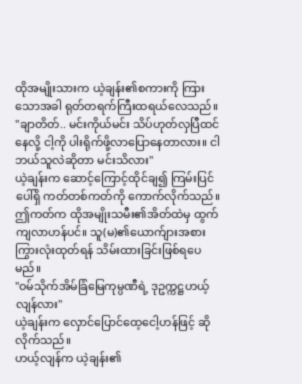ထိုအမျိုးသားက ယဲ့ချန်း၏စကားကို ကြားသောအခါ ရုတ်တရက်ကြီးထရယ်လေသည်။
"ချာတိတ်.. မင်းကိုယ်မင်း သိပ်ဟုတ်လှပြီထင်နေလို့ ငါ့ကို ပါးရိုက်ဖို့လာပြောနေတာလား။ ငါဘယ်သူလဲဆိုတာ မင်းသိလား"
ယဲ့ချန်းက ဆောင့်ကြောင့်ထိုင်ချ၍ ကြမ်းပြင်ပေါ်ရှိ ကတ်တစ်ကတ်ကို ကောက်လိုက်သည်။
ဤကတ်က ထိုအမျိုးသမီး၏အိတ်ထဲမှ ထွက်ကျလာဟန်ပင်။ သူ(မ)၏ယောက်ျားအစား ကြွားလုံးထုတ်ရန် သိမ်းထားခြင်းဖြစ်ရပေမည်။
"ဝမ်သိုက်အိမ်ခြံမြေကုမ္ပဏီရဲ့ ဒုဥက္ကဋ္ဌဟယ့်လျန်လား"
ယဲ့ချန်းက လှောင်ပြောင်ထေ့ငေါ့ဟန်ဖြင့် ဆိုလိုက်သည်။
ဟယ့်လျန်က ယဲ့ချန်း၏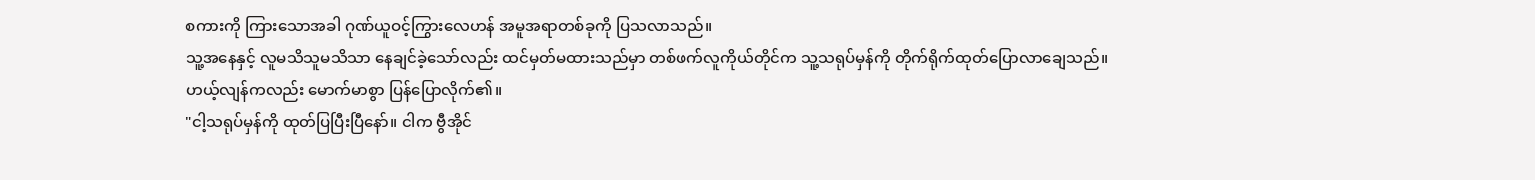စကားကို ကြားသောအခါ ဂုဏ်ယူဝင့်ကြွားလေဟန် အမူအရာတစ်ခုကို ပြသလာသည်။
သူ့အနေနှင့် လူမသိသူမသိသာ နေချင်ခဲ့သော်လည်း ထင်မှတ်မထားသည်မှာ တစ်ဖက်လူကိုယ်တိုင်က သူ့သရုပ်မှန်ကို တိုက်ရိုက်ထုတ်ပြောလာချေသည်။
ဟယ့်လျန်ကလည်း မောက်မာစွာ ပြန်ပြောလိုက်၏။
"ငါ့သရုပ်မှန်ကို ထုတ်ပြပြီးပြီနော်။ ငါက ဗွီအိုင်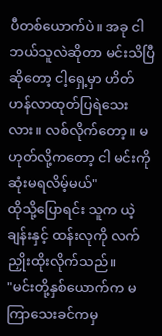ပီတစ်ယောက်ပဲ။ အခု ငါဘယ်သူလဲဆိုတာ မင်းသိပြီဆိုတော့ ငါ့ရှေ့မှာ ဟိတ်ဟန်လာထုတ်ပြရဲသေးလား။ လစ်လိုက်တော့။ မဟုတ်လို့ကတော့ ငါ မင်းကို ဆုံးမရလိမ့်မယ်"
ထိုသို့ပြောရင်း သူက ယဲ့ချန်းနှင့် ထန်းလုကို လက်ညှိုးထိုးလိုက်သည်။
"မင်းတို့နှစ်ယောက်က မကြာသေးခင်ကမှ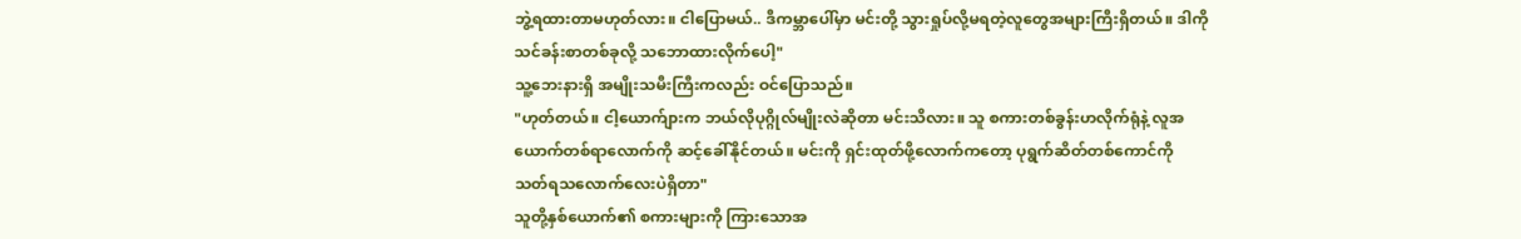ဘွဲ့ရထားတာမဟုတ်လား။ ငါပြောမယ်.. ဒီကမ္ဘာပေါ်မှာ မင်းတို့ သွားရှုပ်လို့မရတဲ့လူတွေအများကြီးရှိတယ်။ ဒါကို သင်ခန်းစာတစ်ခုလို့ သဘောထားလိုက်ပေါ့"
သူ့ဘေးနားရှိ အမျိုးသမီးကြီးကလည်း ဝင်ပြောသည်။
"ဟုတ်တယ်။ ငါ့ယောက်ျားက ဘယ်လိုပုဂ္ဂိုလ်မျိုးလဲဆိုတာ မင်းသိလား။ သူ စကားတစ်ခွန်းဟလိုက်ရုံနဲ့ လူအယောက်တစ်ရာလောက်ကို ဆင့်ခေါ်နိုင်တယ်။ မင်းကို ရှင်းထုတ်ဖို့လောက်ကတော့ ပုရွက်ဆိတ်တစ်ကောင်ကို သတ်ရသလောက်လေးပဲရှိတာ"
သူတို့နှစ်ယောက်၏ စကားများကို ကြားသောအ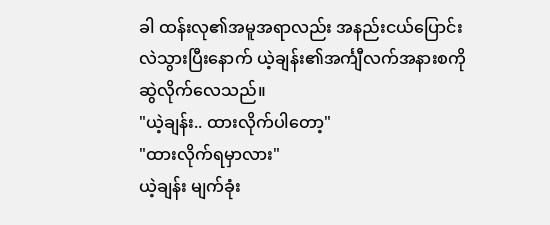ခါ ထန်းလု၏အမူအရာလည်း အနည်းငယ်ပြောင်းလဲသွားပြီးနောက် ယဲ့ချန်း၏အင်္ကျီလက်အနားစကို ဆွဲလိုက်လေသည်။
"ယဲ့ချန်း.. ထားလိုက်ပါတော့"
"ထားလိုက်ရမှာလား"
ယဲ့ချန်း မျက်ခုံး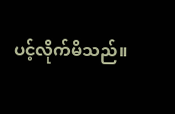ပင့်လိုက်မိသည်။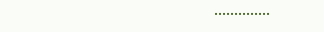••••••••••••••